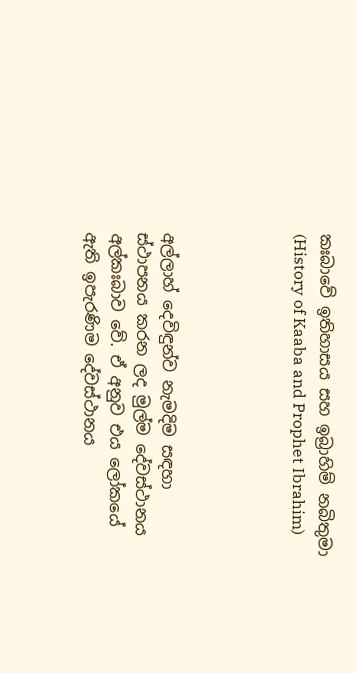කඃබාවේ ඉතිහාසය සහ ඉබ්‍රාහිම් නබිතුමා (History of Kaaba and Prophet Ibrahim)




අල්ලාහ් දෙවිඳුන්ව නැමදිම සඳහා ස්ථාපනය කරන ලද මුල්ම දේවස්ථානය අල්කඃබාව වේ. ඒ අනුව එය ලෝකයේ ඇති ඉපැරණිම දේවස්ථානය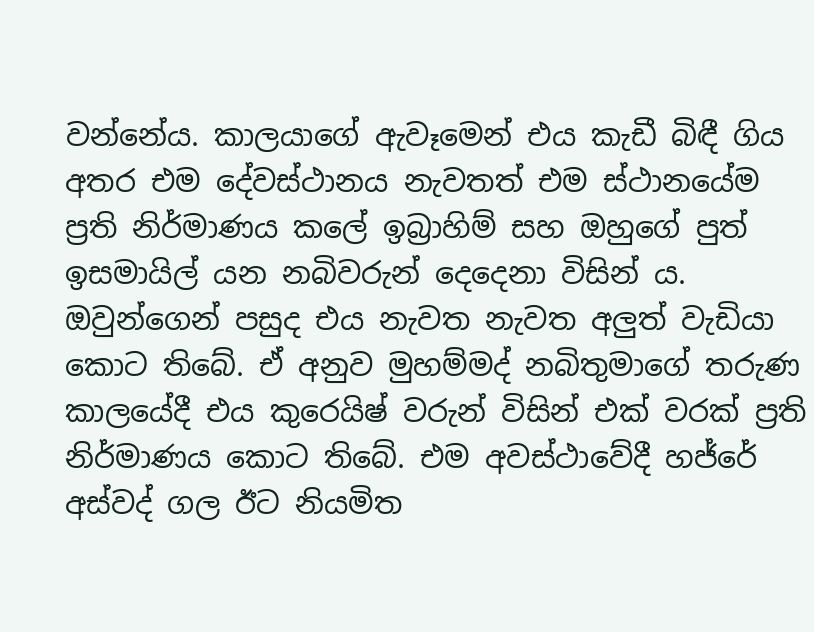වන්නේය. කාලයාගේ ඇවෑමෙන් එය කැඩී බිඳී ගිය අතර එම දේවස්ථානය නැවතත් එම ස්ථානයේම ප්‍රති නිර්මාණය කලේ ඉබ්‍රාහිම් සහ ඔහුගේ පුත් ඉසමායිල් යන නබිවරුන් දෙදෙනා විසින් ය. ඔවුන්ගෙන් පසුද එය නැවත නැවත අලුත් වැඩියා කොට තිබේ. ඒ අනුව මුහම්මද් නබිතුමාගේ තරුණ කාලයේදී එය කුරෙයිෂ් වරුන් විසින් එක් වරක් ප්‍රති නිර්මාණය කොට තිබේ. එම අවස්ථාවේදී හජ්රේ අස්වද් ගල ඊට නියමිත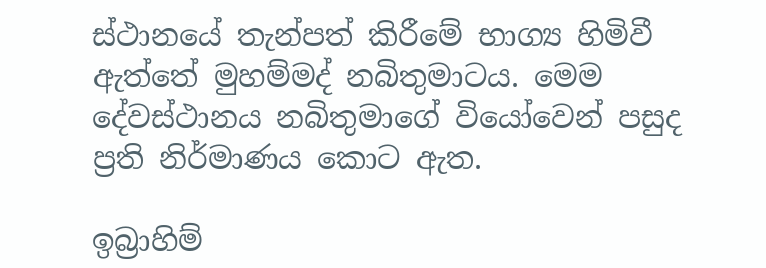ස්ථානයේ තැන්පත් කිරීමේ භාග්‍ය හිමිවී ඇත්තේ මුහම්මද් නබිතුමාටය. මෙම දේවස්ථානය නබිතුමාගේ වියෝවෙන් පසුද ප්‍රති නිර්මාණය කොට ඇත.

ඉබ්‍රාහිම්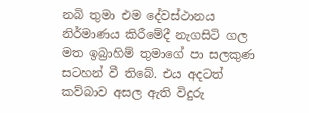නබි තුමා එම දේවස්ථානය නිර්මාණය කිරීමේදී නැගසිටි ගල මත ඉබ්‍රාහිම් තුමාගේ පා සලකුණ සටහන් වී තිබේ. එය අදටත් කව්බාව අසල ඇති විදුරු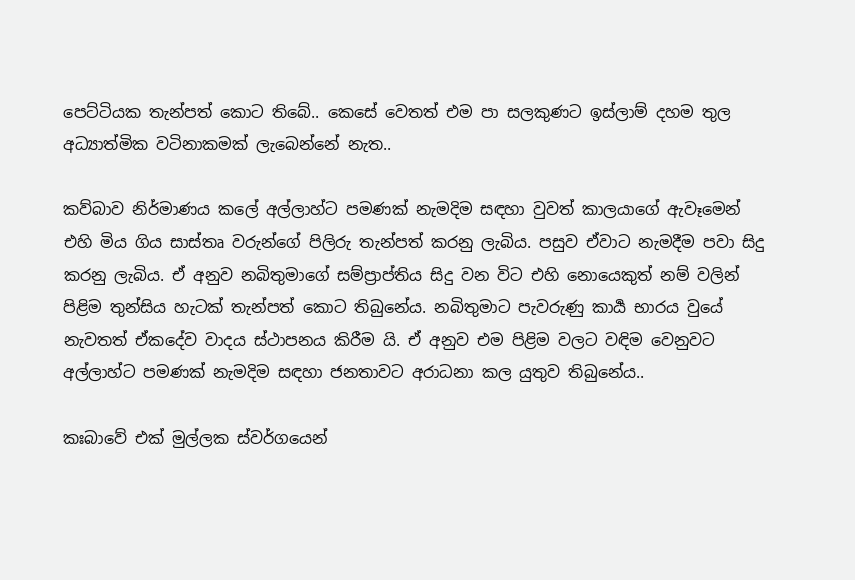පෙට්ටියක තැන්පත් කොට තිබේ.. කෙසේ වෙතත් එම පා සලකුණට ඉස්ලාම් දහම තුල අධ්‍යාත්මික වටිනාකමක් ලැබෙන්නේ නැත..

කව්බාව නිර්මාණය කලේ අල්ලාහ්ට පමණක් නැමදිම සඳහා වුවත් කාලයාගේ ඇවෑමෙන් එහි මිය ගිය සාස්තෘ වරුන්ගේ පිලිරු තැන්පත් කරනු ලැබිය. පසුව ඒවාට නැමදීම පවා සිදු කරනු ලැබිය. ඒ අනුව නබිතුමාගේ සම්ප්‍රාප්තිය සිදු වන විට එහි නොයෙකුත් නම් වලින් පිළිම තුන්සිය හැටක් තැන්පත් කොට තිබුනේය. නබිතුමාට පැවරුණු කාර්‍ය භාරය වුයේ නැවතත් ඒකදේව වාදය ස්ථාපනය කිරීම යි. ඒ අනුව එම පිළිම වලට වඳිම වෙනුවට අල්ලාහ්ට පමණක් නැමදිම සඳහා ජනතාවට අරාධනා කල යුතුව තිබුනේය..

කඃබාවේ එක් මුල්ලක ස්වර්ගයෙන්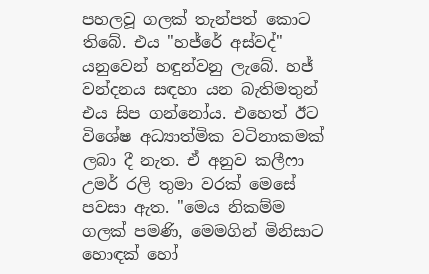පහලවූ ගලක් තැන්පත් කොට තිබේ. එය "හජ්රේ අස්වද්" යනුවෙන් හඳුන්වනු ලැබේ. හජ් වන්දනය සඳහා යන බැතිමතුන් එය සිප ගන්නෝය. එහෙත් ඊට විශේෂ අධ්‍යාත්මික වටිනාකමක් ලබා දී නැත. ඒ අනුව කලීෆා උමර් රලි තුමා වරක් මෙසේ පවසා ඇත. "මෙය නිකම්ම ගලක් පමණි, මෙමගින් මිනිසාට හොඳක් හෝ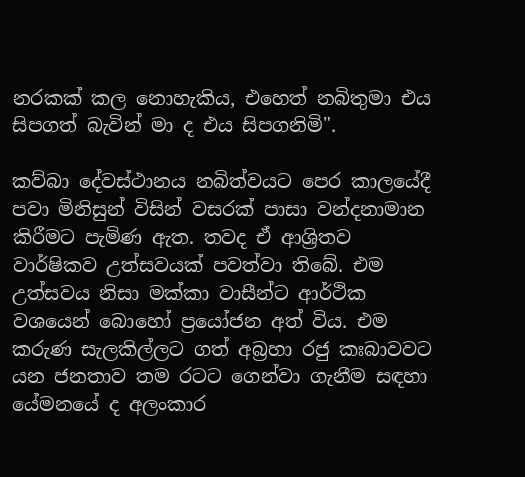නරකක් කල නොහැකිය, එහෙත් නබිතුමා එය සිපගත් බැවින් මා ද එය සිපගනිමි".

කව්බා දේවස්ථානය නබිත්වයට පෙර කාලයේදී පවා මිනිසුන් විසින් වසරක් පාසා වන්දනාමාන කිරීමට පැමිණ ඇත. තවද ඒ ආශ්‍රිතව වාර්ෂිකව උත්සවයක් පවත්වා තිබේ. එම උත්සවය නිසා මක්කා වාසීන්ට ආර්ථික වශයෙන් බොහෝ ප්‍රයෝජන අත් විය. එම කරුණ සැලකිල්ලට ගත් අබ්‍රහා රජු කඃබාවවට යන ජනතාව තම රටට ගෙන්වා ගැනීම සඳහා යේමනයේ ද අලංකාර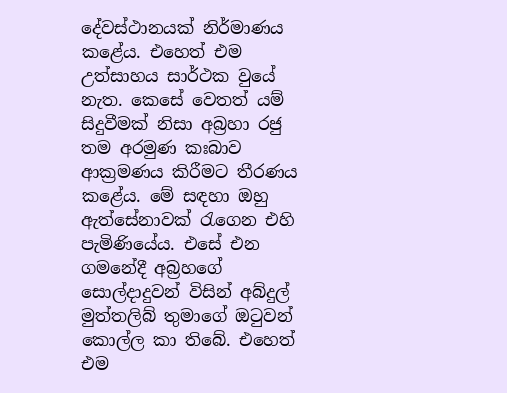දේවස්ථානයක් නිර්මාණය කළේය. එහෙත් එම උත්සාහය සාර්ථක වුයේ නැත. කෙසේ වෙතත් යම් සිදුවීමක් නිසා අබ්‍රහා රජු තම අරමුණ කඃබාව ආක්‍රමණය කිරීමට තීරණය කළේය. මේ සඳහා ඔහු ඇත්සේනාවක් රැගෙන එහි පැමිණියේය. එසේ එන ගමනේදී අබ්‍රහගේ සොල්දාදුවන් විසින් අබ්දුල් මුත්තලිබ් තුමාගේ ඔටුවන් කොල්ල කා තිබේ. එහෙත් එම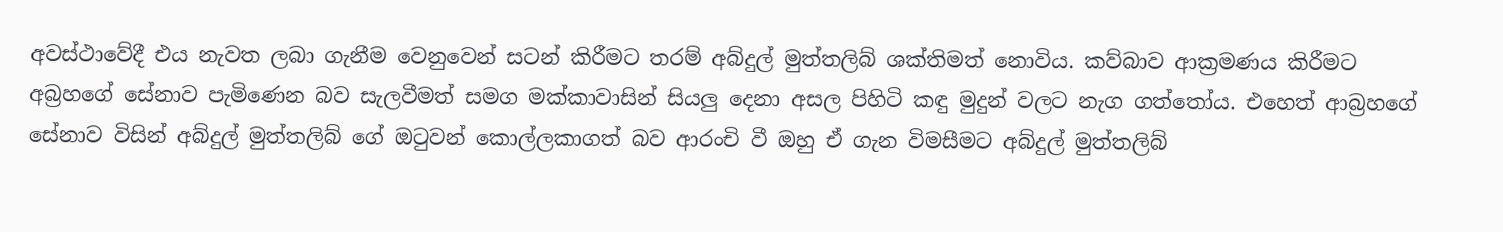අවස්ථාවේදී එය නැවත ලබා ගැනීම වෙනුවෙන් සටන් කිරීමට තරම් අබ්දුල් මුත්තලිබ් ශක්තිමත් නොවිය. කව්බාව ආක්‍රමණය කිරීමට අබ්‍රහගේ සේනාව පැමිණෙන බව සැලවීමත් සමග මක්කාවාසින් සියලු දෙනා අසල පිහිටි කඳු මුදුන් වලට නැග ගත්තෝය. එහෙත් ආබ්‍රහගේ සේනාව විසින් අබ්දුල් මුත්තලිබ් ගේ ඔටුවන් කොල්ලකාගත් බව ආරංචි වී ඔහු ඒ ගැන විමසීමට අබ්දුල් මුත්තලිබ්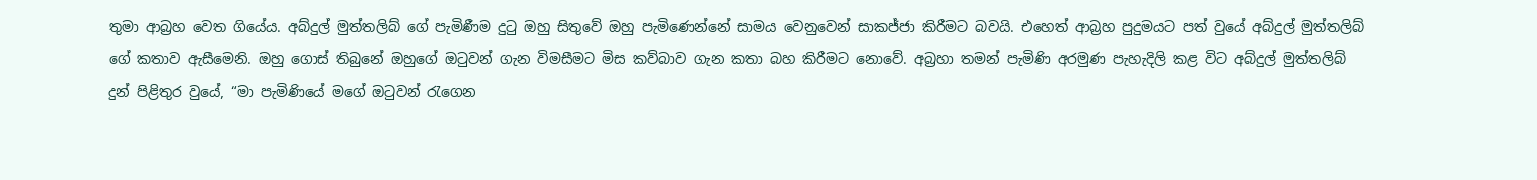තුමා ආබ්‍රහ වෙත ගියේය. අබ්දුල් මුත්තලිබ් ගේ පැමිණීම දුටු ඔහු සිතුවේ ඔහු පැමිණෙන්නේ සාමය වෙනුවෙන් සාකජ්ජා කිරීමට බවයි. එහෙත් ආබ්‍රහ පුදුමයට පත් වුයේ අබ්දුල් මුත්තලිබ් ගේ කතාව ඇසීමෙනි. ඔහු ගොස් තිබුනේ ඔහුගේ ඔටුවන් ගැන විමසීමට මිස කව්බාව ගැන කතා බහ කිරීමට නොවේ. අබ්‍රහා තමන් පැමිණි අරමුණ පැහැදිලි කළ විට අබ්දුල් මුත්තලිබ් දුන් පිළිතුර වුයේ, “මා පැමිණියේ මගේ ඔටුවන් රැගෙන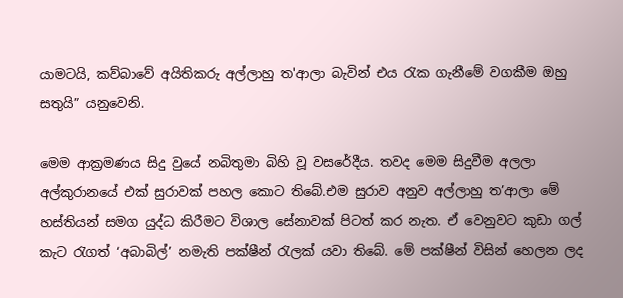යාමටයි, කව්බාවේ අයිතිකරු අල්ලාහු ත'ආලා බැවින් එය රැක ගැනීමේ වගකීම ඔහු සතුයි” යනුවෙනි.

මෙම ආක්‍රමණය සිදු වුයේ නබිතුමා බිහි වූ වසරේදීය. තවද මෙම සිදුවීම අලලා අල්කුරානයේ එක් සුරාවක් පහල කොට තිබේ.එම සුරාව අනුව අල්ලාහු ත’ආලා මේ හස්තියන් සමග යුද්ධ කිරීමට විශාල සේනාවක් පිටත් කර නැත. ඒ වෙනුවට කුඩා ගල් කැට රැගත් ‘අබාබිල්’ නමැති පක්ෂීන් රැලක් යවා තිබේ. මේ පක්ෂීන් විසින් හෙලන ලද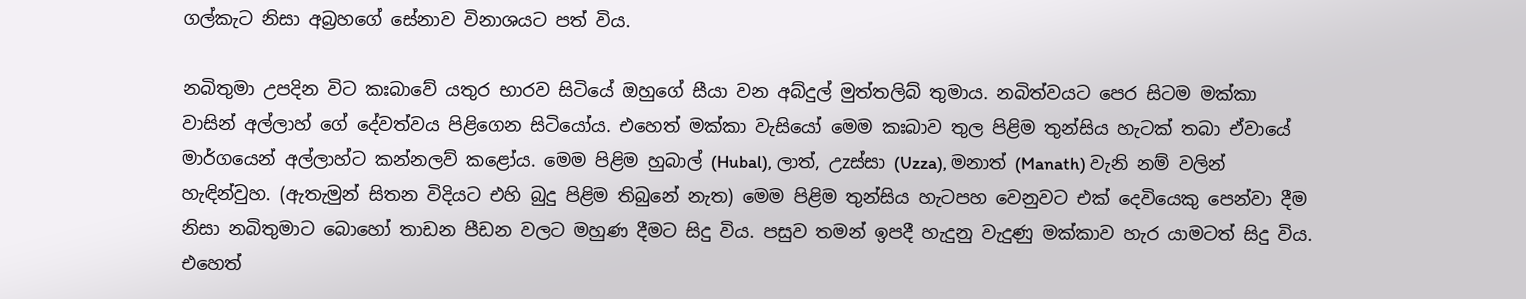ගල්කැට නිසා අබ්‍රහගේ සේනාව විනාශයට පත් විය.

නබිතුමා උපදින විට කඃබාවේ යතුර භාරව සිටියේ ඔහුගේ සීයා වන අබ්දුල් මුත්තලිබ් තුමාය. නබිත්වයට පෙර සිටම මක්කා වාසින් අල්ලාහ් ගේ දේවත්වය පිළිගෙන සිටියෝය. එහෙත් මක්කා වැසියෝ මෙම කඃබාව තුල පිළිම තුන්සිය හැටක් තබා ඒවායේ මාර්ගයෙන් අල්ලාහ්ට කන්නලව් කළෝය. මෙම පිළිම හුබාල් (Hubal), ලාත්, උzස්සා (Uzza), මනාත් (Manath) වැනි නම් වලින් හැඳින්වුහ. (ඇතැමුන් සිතන විදියට එහි බුදු පිළිම තිබුනේ නැත) මෙම පිළිම තුන්සිය හැටපහ වෙනුවට එක් දෙවියෙකු පෙන්වා දීම නිසා නබිතුමාට බොහෝ තාඩන පීඩන වලට මහුණ දීමට සිදු විය. පසුව තමන් ඉපදී හැදුනු වැදුණු මක්කාව හැර යාමටත් සිදු විය. එහෙත්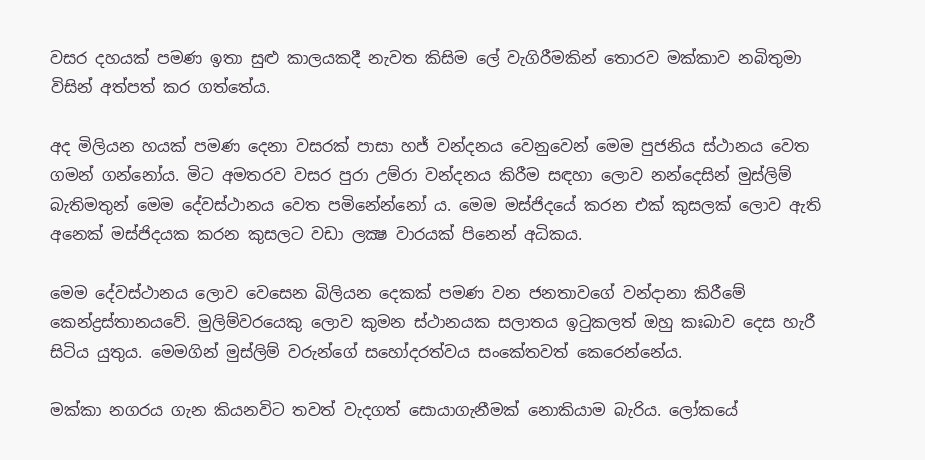වසර දහයක් පමණ ඉතා සුළු කාලයකදී නැවත කිසිම ලේ වැගිරීමකින් තොරව මක්කාව නබිතුමා විසින් අත්පත් කර ගත්තේය.

අද මිලියන හයක් පමණ දෙනා වසරක් පාසා හජ් වන්දනය වෙනුවෙන් මෙම පුජනිය ස්ථානය වෙත ගමන් ගන්නෝය. මිට අමතරව වසර පුරා උම්රා වන්දනය කිරීම සඳහා ලොව නන්දෙසින් මුස්ලිම් බැතිමතුන් මෙම දේවස්ථානය වෙත පමිනේන්නෝ ය. මෙම මස්ජිදයේ කරන එක් කුසලක් ලොව ඇති අනෙක් මස්ජිදයක කරන කුසලට වඩා ලක්‍ෂ වාරයක් පිනෙන් අධිකය.

මෙම දේවස්ථානය ලොව වෙසෙන බිලියන දෙකක් පමණ වන ජනතාවගේ වන්දානා කිරීමේ කෙන්ද්‍රස්තානයවේ. මුලිම්වරයෙකු ලොව කුමන ස්ථානයක සලාතය ඉටුකලත් ඔහු කඃබාව දෙස හැරී සිටිය යුතුය. මෙමගින් මුස්ලිම් වරුන්ගේ සහෝදරත්වය සංකේතවත් කෙරෙන්නේය.

මක්කා නගරය ගැන කියනවිට තවත් වැදගත් සොයාගැනීමක් නොකියාම බැරිය. ලෝකයේ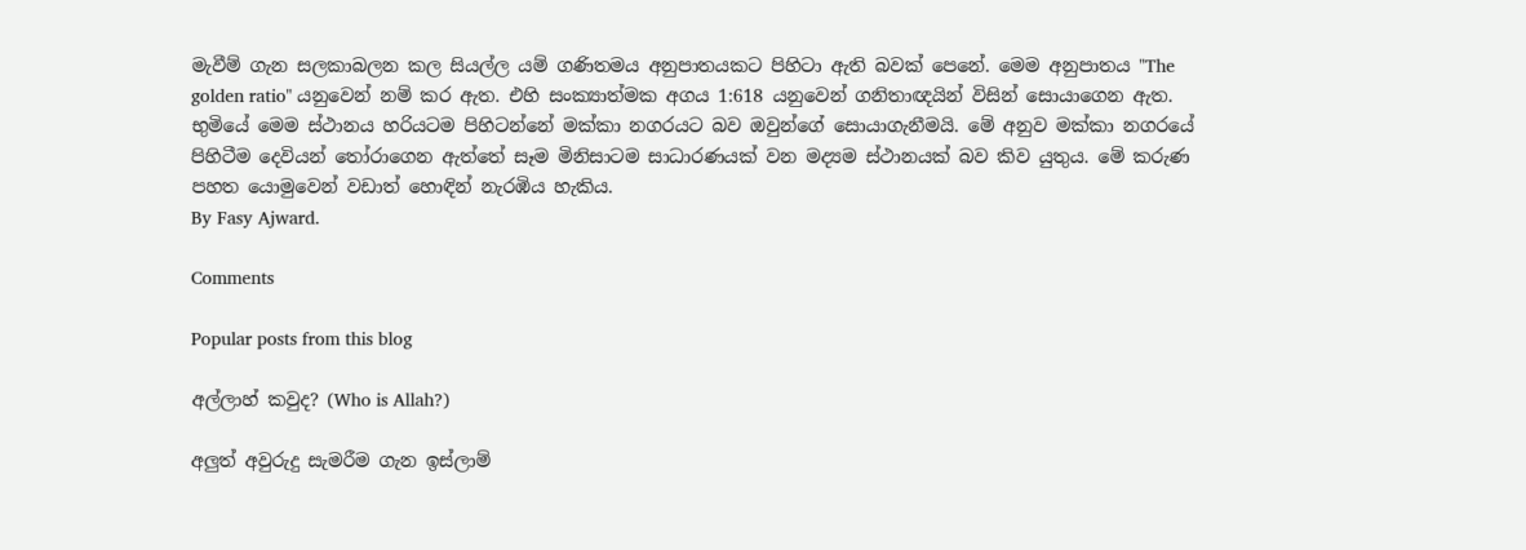මැවීම් ගැන සලකාබලන කල සියල්ල යම් ගණිතමය අනුපාතයකට පිහිටා ඇති බවක් පෙනේ. මෙම අනුපාතය "The golden ratio" යනුවෙන් නම් කර ඇත. එහි සංක්‍යාත්මක අගය 1:618 යනුවෙන් ගනිතාඥයින් විසින් සොයාගෙන ඇත. භුමියේ මෙම ස්ථානය හරියටම පිහිටන්නේ මක්කා නගරයට බව ඔවුන්ගේ සොයාගැනීමයි. මේ අනුව මක්කා නගරයේ පිහිටීම දෙවියන් තෝරාගෙන ඇත්තේ සෑම මිනිසාටම සාධාරණයක් වන මද්‍යම ස්ථානයක් බව කිව යුතුය. මේ කරුණ පහත යොමුවෙන් වඩාත් හොඳින් නැරඹිය හැකිය.
By Fasy Ajward.

Comments

Popular posts from this blog

අල්ලාහ් කවුද? (Who is Allah?)

අලුත් අවුරුදු සැමරීම ගැන ඉස්ලාම්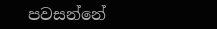පවසන්නේ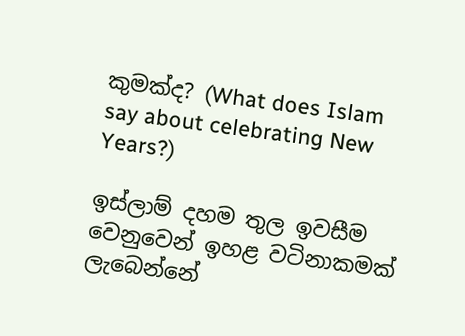කුමක්ද? (What does Islam say about celebrating New Years?)

ඉස්ලාම් දහම තුල ඉවසීම වෙනුවෙන් ඉහළ වටිනාකමක් ලැබෙන්නේ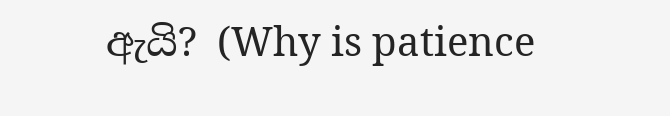ඇයි? (Why is patience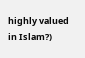highly valued in Islam?)